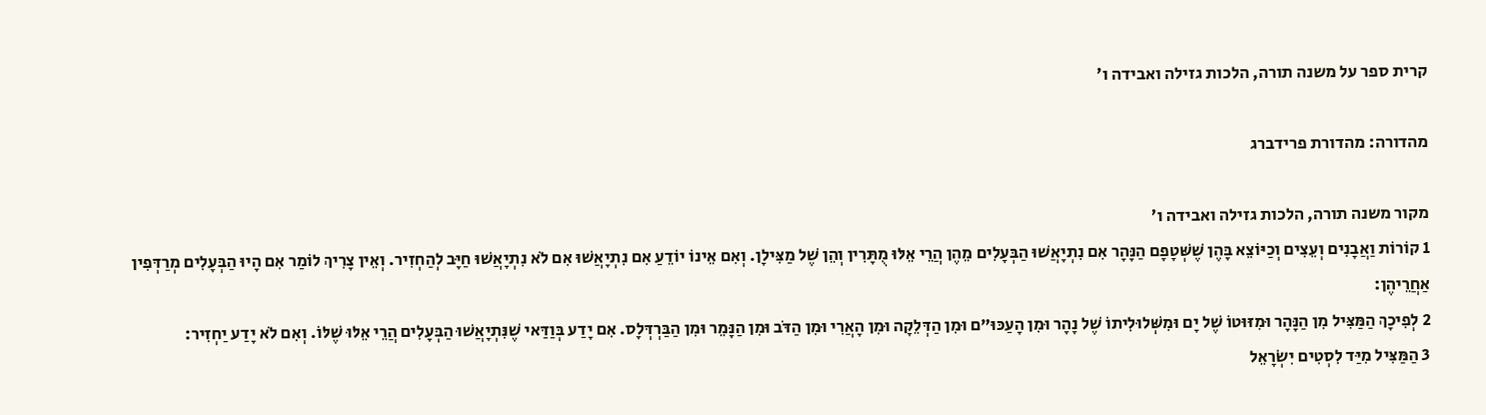קרית ספר על משנה תורה, הלכות גזילה ואבידה ו׳

מהדורה: מהדורת פרידברג

מקור משנה תורה, הלכות גזילה ואבידה ו׳
1 קוֹרוֹת וַאֲבָנִים וְעֵצִים וְכַיּוֹצֵא בָּהֶן שֶׁשְּׁטָפָם הַנָּהָר אִם נִתְיָאֲשׁוּ הַבְּעָלִים מֵהֶן הֲרֵי אֵלּוּ מֻתָּרִין וְהֵן שֶׁל מַצִּילָן. וְאִם אֵינוֹ יוֹדֵעַ אִם נִתְיָאֲשׁוּ אִם לֹא נִתְיָאֲשׁוּ חַיָּב לְהַחְזִיר. וְאֵין צָרִיךְ לוֹמַר אִם הָיוּ הַבְּעָלִים מְרַדְּפִין אַחֲרֵיהֶן:
2 לְפִיכָךְ הַמַּצִּיל מִן הַנָּהָר וּמִזּוּטוֹ שֶׁל יָם וּמִשְּׁלוּלִיתוֹ שֶׁל נָהָר וּמִן הָעַכּוּ"ם וּמִן הַדְּלֵקָה וּמִן הָאֲרִי וּמִן הַדֹּב וּמִן הַנָּמֵר וּמִן הַבַּרְדְּלָס. אִם יָדַע בְּוַדַּאי שֶׁנִּתְיָאֲשׁוּ הַבְּעָלִים הֲרֵי אֵלּוּ שֶׁלּוֹ. וְאִם לֹא יָדַע יַחְזִיר:
3 הַמַּצִּיל מִיַּד לִסְטִים יִשְׂרָאֵל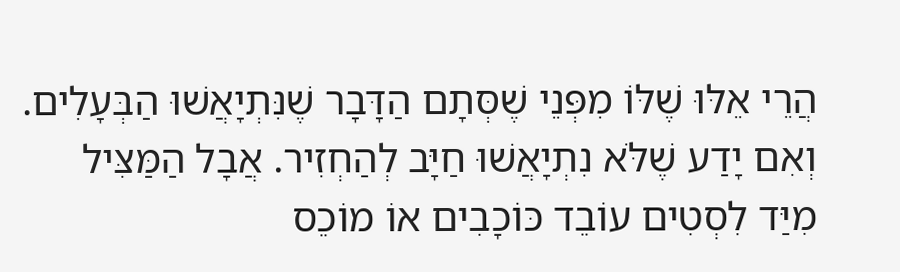הֲרֵי אֵלּוּ שֶׁלּוֹ מִפְּנֵי שֶׁסְּתָם הַדָּבָר שֶׁנִּתְיָאֲשׁוּ הַבְּעָלִים. וְאִם יָדַע שֶׁלֹּא נִתְיָאֲשׁוּ חַיָּב לְהַחְזִיר. אֲבָל הַמַּצִּיל מִיַּד לִסְטִים עוֹבֵד כּוֹכָבִים אוֹ מוֹכֵס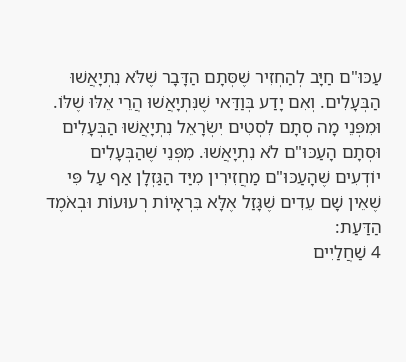עַכּוּ"ם חַיָּב לְהַחְזִיר שֶׁסְּתָם הַדָּבָר שֶׁלֹּא נִתְיָאֲשׁוּ הַבְּעָלִים. וְאִם יָדַע בְּוַדַּאי שֶׁנִּתְיָאֲשׁוּ הֲרֵי אֵלּוּ שֶׁלּוֹ. וּמִפְּנֵי מָה סְתָם לִסְטִים יִשְׂרָאֵל נִתְיָאֲשׁוּ הַבְּעָלִים וּסְתָם הָעַכּוּ"ם לֹא נִתְיָאֲשׁוּ. מִפְּנֵי שֶׁהַבְּעָלִים יוֹדְעִים שֶׁהָעַכּוּ"ם מַחֲזִירִין מִיַּד הַגַּזְלָן אַף עַל פִּי שֶׁאֵין שָׁם עֵדִים שֶׁגָּזַל אֶלָּא בִּרְאָיוֹת רְעוּעוֹת וּבְאֹמֶד הַדַּעַת:
4 שַׁחֲלַיִים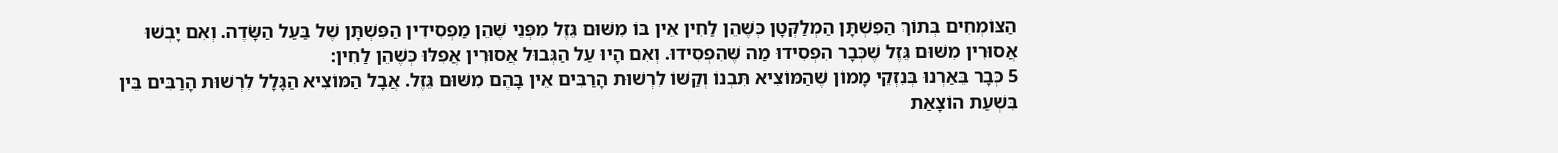הַצּוֹמְחִים בְּתוֹךְ הַפִּשְׁתָּן הַמְלַקְּטָן כְּשֶׁהֵן לַחִין אֵין בּוֹ מִשּׁוּם גֵּזֶל מִפְּנֵי שֶׁהֵן מַפְסִידִין הַפִּשְׁתָּן שֶׁל בַּעַל הַשָּׂדֶה. וְאִם יָבְשׁוּ אֲסוּרִין מִשּׁוּם גֵּזֶל שֶׁכְּבָר הִפְסִידוּ מַה שֶּׁהִפְסִידוּ. וְאִם הָיוּ עַל הַגְּבוּל אֲסוּרִין אֲפִלּוּ כְּשֶׁהֵן לַחִין:
5 כְּבָר בֵּאַרְנוּ בְּנִזְקֵי מָמוֹן שֶׁהַמּוֹצִיא תִּבְנוֹ וְקַשּׁוֹ לִרְשׁוּת הָרַבִּים אֵין בָּהֶם מִשּׁוּם גֵּזֶל. אֲבָל הַמּוֹצִיא הַגָּלָל לִרְשׁוּת הָרַבִּים בֵּין בִּשְׁעַת הוֹצָאַת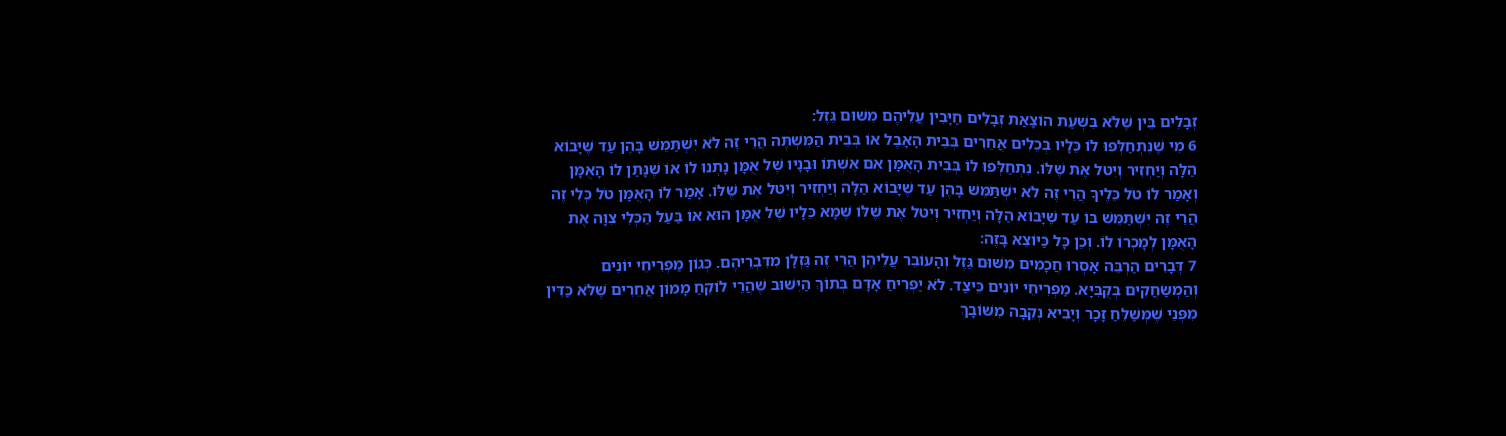זְבָלִים בֵּין שֶׁלֹּא בִּשְׁעַת הוֹצָאַת זְבָלִים חַיָּבִין עֲלֵיהֶם מִשּׁוּם גֵּזֶל:
6 מִי שֶׁנִּתְחַלְּפוּ לוֹ כֵּלָיו בְּכֵלִים אֲחֵרִים בְּבֵית הָאָבֶל אוֹ בְּבֵית הַמִּשְׁתֶּה הֲרֵי זֶה לֹא יִשְׁתַּמֵּשׁ בָּהֶן עַד שֶׁיָּבוֹא הַלָּה וְיַחְזִיר וְיִטּל אֶת שֶׁלּוֹ. נִתְחַלְּפוּ לוֹ בְּבֵית הָאֻמָּן אִם אִשְׁתּוֹ וּבָנָיו שֶׁל אֻמָּן נָתְנוּ לוֹ אוֹ שֶׁנָּתַן לוֹ הָאֻמָּן וְאָמַר לוֹ טֹל כֵּלֶיךָ הֲרֵי זֶה לֹא יִשְׁתַּמֵּשׁ בָּהֶן עַד שֶׁיָּבוֹא הַלָּה וְיַחְזִיר וְיִטּל אֶת שֶׁלּוֹ. אָמַר לוֹ הָאֻמָּן טֹל כְּלִי זֶה הֲרֵי זֶה יִשְׁתַּמֵּשׁ בּוֹ עַד שֶׁיָּבוֹא הַלָּה וְיַחְזִיר וְיִטּל אֶת שֶׁלּוֹ שֶׁמָּא כֵּלָיו שֶׁל אֻמָּן הוּא אוֹ בַּעַל הַכְּלִי צִוָּה אֶת הָאֻמָּן לְמָכְרוֹ לוֹ. וְכֵן כָּל כַּיּוֹצֵא בָּזֶה:
7 דְּבָרִים הַרְבֵּה אָסְרוּ חֲכָמִים מִשּׁוּם גֵּזֶל וְהָעוֹבֵר עֲלֵיהֶן הֲרֵי זֶה גַּזְלָן מִדִּבְרֵיהֶם. כְּגוֹן מַפְרִיחֵי יוֹנִים וְהַמְשַׂחֲקִים בְּקֻבִּיָּא. מַפְרִיחֵי יוֹנִים כֵּיצַד. לֹא יַפְרִיחַ אָדָם בְּתוֹךְ הַיִּשּׁוּב שֶׁהֲרֵי לוֹקֵחַ מָמוֹן אֲחֵרִים שֶׁלֹּא כַּדִּין מִפְּנֵי שֶׁמְּשַׁלֵּחַ זָכָר וְיָבִיא נְקֵבָה מִשּׁוֹבָךְ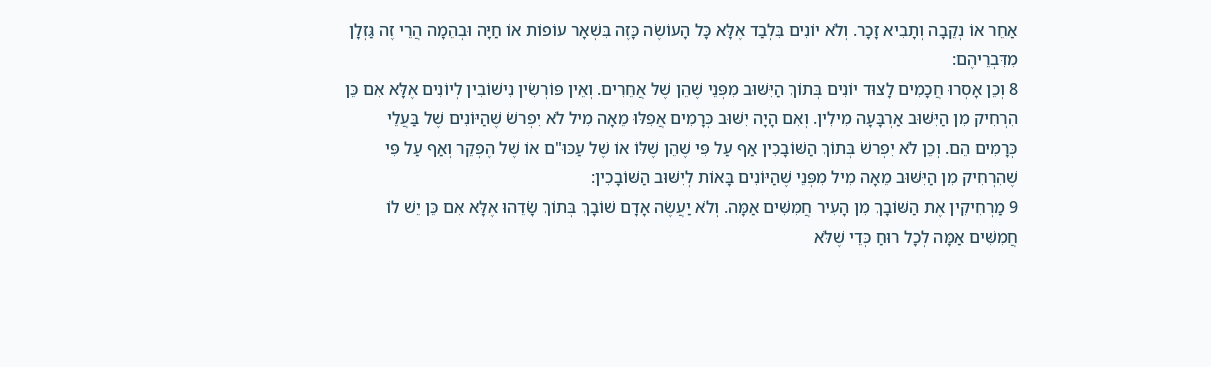אַחֵר אוֹ נְקֵבָה וְתָבִיא זָכָר. וְלֹא יוֹנִים בִּלְבַד אֶלָּא כָּל הָעוֹשֶׂה כָּזֶה בִּשְׁאָר עוֹפוֹת אוֹ חַיָּה וּבְהֵמָה הֲרֵי זֶה גַּזְלָן מִדִּבְרֵיהֶם:
8 וְכֵן אָסְרוּ חֲכָמִים לָצוּד יוֹנִים בְּתוֹךְ הַיִּשּׁוּב מִפְּנֵי שֶׁהֵן שֶׁל אֲחֵרִים. וְאֵין פּוֹרְשִׂין נִישׁוֹבִין לְיוֹנִים אֶלָּא אִם כֵּן הִרְחִיק מִן הַיִּשּׁוּב אַרְבָּעָה מִילִין. וְאִם הָיָה יִשּׁוּב כְּרָמִים אֲפִלּוּ מֵאָה מִיל לֹא יִפְרשֹׁ שֶׁהַיּוֹנִים שֶׁל בַּעֲלֵי כְּרָמִים הֵם. וְכֵן לֹא יִפְרשֹׁ בְּתוֹךְ הַשּׁוֹבָכִין אַף עַל פִּי שֶׁהֵן שֶׁלּוֹ אוֹ שֶׁל עַכּוּ"ם אוֹ שֶׁל הֶפְקֵר וְאַף עַל פִּי שֶׁהִרְחִיק מִן הַיִּשּׁוּב מֵאָה מִיל מִפְּנֵי שֶׁהַיּוֹנִים בָּאוֹת לְיִשּׁוּב הַשּׁוֹבָכִין:
9 מַרְחִיקִין אֶת הַשּׁוֹבָךְ מִן הָעִיר חֲמִשִּׁים אַמָּה. וְלֹא יַעֲשֶׂה אָדָם שׁוֹבָךְ בְּתוֹךְ שָׂדֵהוּ אֶלָּא אִם כֵּן יֵשׁ לוֹ חֲמִשִּׁים אַמָּה לְכָל רוּחַ כְּדֵי שֶׁלֹּא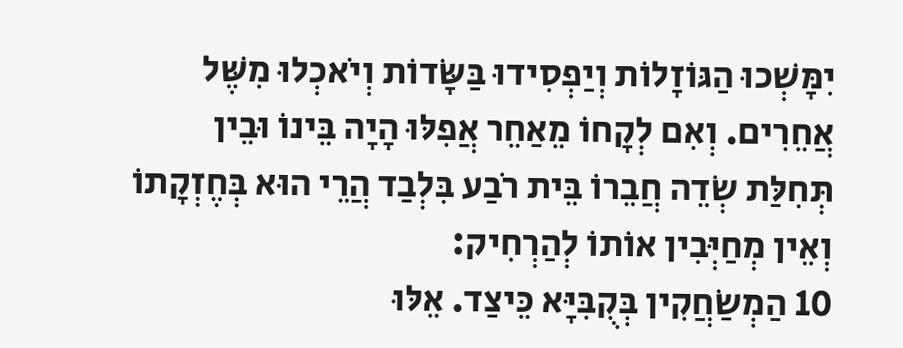יִמָּשְׁכוּ הַגּוֹזָלוֹת וְיַפְסִידוּ בַּשָּׂדוֹת וְיֹאכְלוּ מִשֶּׁל אֲחֵרִים. וְאִם לְקָחוֹ מֵאַחֵר אֲפִלּוּ הָיָה בֵּינוֹ וּבֵין תְּחִלַּת שְׂדֵה חֲבֵרוֹ בֵּית רֹבַע בִּלְבַד הֲרֵי הוּא בְּחֶזְקָתוֹ וְאֵין מְחַיְּבִין אוֹתוֹ לְהַרְחִיק:
10 הַמְשַׂחֲקִין בְּקֻבִּיָּא כֵּיצַד. אֵלּוּ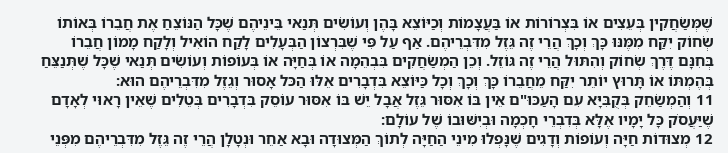שֶׁמְּשַׂחֲקִין בְּעֵצִים אוֹ בִּצְרוֹרוֹת אוֹ בַּעֲצָמוֹת וְכַיּוֹצֵא בָּהֶן וְעוֹשִׂים תְּנַאי בֵּינֵיהֶם שֶׁכָּל הַנּוֹצֵחַ אֶת חֲבֵרוֹ בְּאוֹתוֹ שְׂחוֹק יִקַּח מִמֶּנּוּ כָּךְ וְכָךְ הֲרֵי זֶה גֵּזֶל מִדִּבְרֵיהֶם. אַף עַל פִּי שֶׁבִּרְצוֹן הַבְּעָלִים לָקַח הוֹאִיל וְלָקַח מָמוֹן חֲבֵרוֹ בְּחִנָּם דֶּרֶךְ שְׂחוֹק וְהִתּוּל הֲרֵי זֶה גּוֹזֵל. וְכֵן הַמְשַׂחֲקִים בִּבְהֵמָה אוֹ בְּחַיָּה אוֹ בְּעוֹפוֹת וְעוֹשִׂים תְּנַאי שֶׁכָּל שֶׁתְּנַצֵּחַ בְּהֶמְתּוֹ אוֹ תָּרוּץ יוֹתֵר יִקַּח מֵחֲבֵרוֹ כָּךְ וְכָךְ וְכָל כַּיּוֹצֵא בִּדְבָרִים אֵלּוּ הַכּל אָסוּר וְגֵזֶל מִדִּבְרֵיהֶם הוּא:
11 וְהַמְשַׂחֵק בְּקֻבִּיָּא עִם הָעַכּוּ"ם אֵין בּוֹ אִסּוּר גֵּזֶל אֲבָל יֵשׁ בּוֹ אִסּוּר עוֹסֵק בִּדְבָרִים בְּטֵלִים שֶׁאֵין רָאוּי לְאָדָם שֶׁיַּעֲסֹק כָּל יָמָיו אֶלָּא בְּדִבְרֵי חָכְמָה וּבְיִשּׁוּבוֹ שֶׁל עוֹלָם:
12 מְצוּדוֹת חַיָּה וְעוֹפוֹת וְדָגִים שֶׁנָּפְלוּ מִינֵי הַחַיָּה לְתוֹךְ הַמְּצוּדָה וּבָא אַחֵר וּנְטָלָן הֲרֵי זֶה גֵּזֶל מִדִּבְרֵיהֶם מִפְּנֵי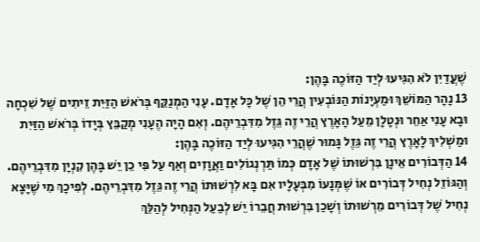שֶׁעֲדַיִן לֹא הִגִּיעוּ לְיַד הַזּוֹכֶה בָּהֶן:
13 נָהָר הַמּוֹשֵׁךְ וּמַעְיָנוֹת הַנּוֹבְעִין הֲרֵי הֵן שֶׁל כָּל אָדָם. עָנִי הַמְנַקֵּף בְּרֹאשׁ הַזַּיִת זֵיתִים שֶׁל שִׁכְחָה וּבָא עָנִי אַחֵר וּנְטָלָן מֵעַל הָאָרֶץ הֲרֵי זֶה גֵּזֶל מִדִּבְרֵיהֶם. וְאִם הָיָה הֶעָנִי מְקַבֵּץ בְּיָדוֹ בְּרֹאשׁ הַזַּיִת וּמַשְׁלִיךְ לָאָרֶץ הֲרֵי זֶה גֵּזֶל גָּמוּר שֶׁהֲרֵי הִגִּיעוּ לְיַד הַזּוֹכֶה בָּהֶן:
14 הַדְּבוֹרִים אֵינָן בִּרְשׁוּתוֹ שֶׁל אָדָם כְּמוֹ תַּרְנְגוֹלִים וַאֲוָזִים וְאַף עַל פִּי כֵן יֵשׁ בָּהֶן קִנְיָן מִדִּבְרֵיהֶם. וְהַגּוֹזֵל נְחִיל דְּבוֹרִים אוֹ שֶׁמְּנָעוֹ מִבְּעָלָיו אִם בָּא לִרְשׁוּתוֹ הֲרֵי זֶה גֵּזֶל מִדִּבְרֵיהֶם. לְפִיכָךְ מִי שֶׁיָּצָא נְחִיל שֶׁל דְּבוֹרִים מֵרְשׁוּתוֹ וְשָׁכַן בִּרְשׁוּת חֲבֵרוֹ יֵשׁ לְבַעַל הַנְּחִיל לְהַלֵּךְ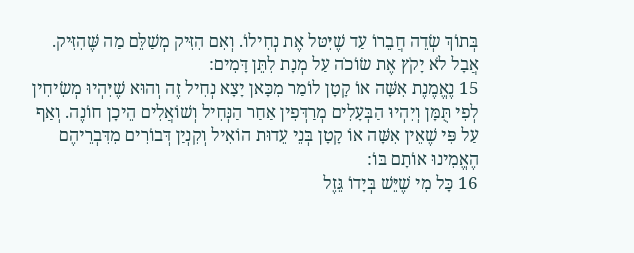בְּתוֹךְ שְׂדֵה חֲבֵרוֹ עַד שֶׁיִּטּל אֶת נְחִילוֹ. וְאִם הִזִּיק מְשַׁלֵּם מַה שֶּׁהִזִּיק. אֲבָל לֹא יָקֹץ אֶת שׂוֹכֹה עַל מְנָת לִתֵּן דָּמִים:
15 נֶאֱמֶנֶת אִשָּׁה אוֹ קָטָן לוֹמַר מִכָּאן יָצָא נְחִיל זֶה וְהוּא שֶׁיִּהְיוּ מְשִׂיחִין לְפִי תֻּמָּן וְיִהְיוּ הַבְּעָלִים מְרַדְּפִין אַחַר הַנְּחִיל וְשׁוֹאֲלִים הֵיכָן חוֹנֶה. וְאַף עַל פִּי שֶׁאֵין אִשָּׁה אוֹ קָטָן בְּנֵי עֵדוּת הוֹאִיל וְקִנְיַן דְּבוֹרִים מִדִּבְרֵיהֶם הֶאֱמִינוּ אוֹתָם בּוֹ:
16 כָּל מִי שֶׁיֵּשׁ בְּיָדוֹ גֵּזֶל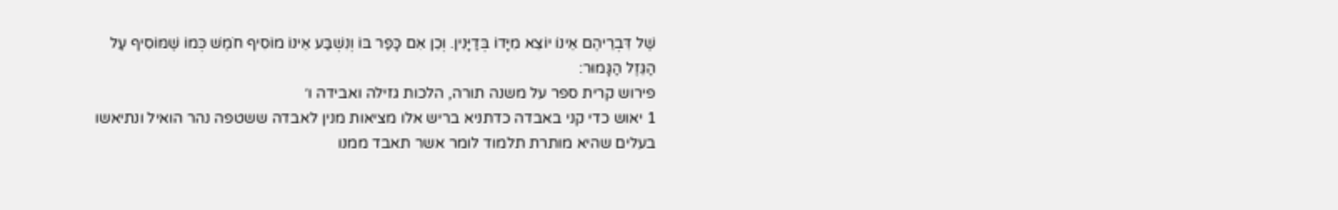שֶׁל דִּבְרֵיהֶם אֵינוֹ יוֹצֵא מִיָּדוֹ בְּדַיָּנִין. וְכֵן אִם כָּפַר בּוֹ וְנִשְׁבַּע אֵינוֹ מוֹסִיף חֹמֶשׁ כְּמוֹ שֶׁמּוֹסִיף עַל הַגֵּזֶל הַגָּמוּר:
פירוש קרית ספר על משנה תורה, הלכות גזילה ואבידה ו׳
1 יאוש כדי קני באבדה כדתניא בריש אלו מציאות מנין לאבדה ששטפה נהר הואיל ונתיאשו בעלים שהיא מותרת תלמוד לומר אשר תאבד ממנו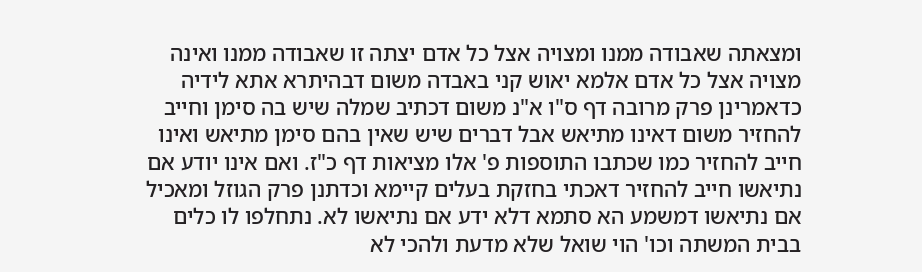ומצאתה שאבודה ממנו ומצויה אצל כל אדם יצתה זו שאבודה ממנו ואינה מצויה אצל כל אדם אלמא יאוש קני באבדה משום דבהיתרא אתא לידיה כדאמרינן פרק מרובה דף ס"ו א"נ משום דכתיב שמלה שיש בה סימן וחייב להחזיר משום דאינו מתיאש אבל דברים שיש שאין בהם סימן מתיאש ואינו חייב להחזיר כמו שכתבו התוספות פ' אלו מציאות דף כ"ז. ואם אינו יודע אם נתיאשו חייב להחזיר דאכתי בחזקת בעלים קיימא וכדתנן פרק הגוזל ומאכיל אם נתיאשו דמשמע הא סתמא דלא ידע אם נתיאשו לא. נתחלפו לו כלים בבית המשתה וכו' הוי שואל שלא מדעת ולהכי לא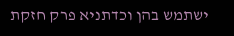ישתמש בהן וכדתניא פרק חזקת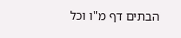הבתים דף מ"ו וכל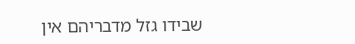שבידו גזל מדבריהם אין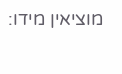מוציאין מידו: